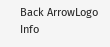Back ArrowLogo
Info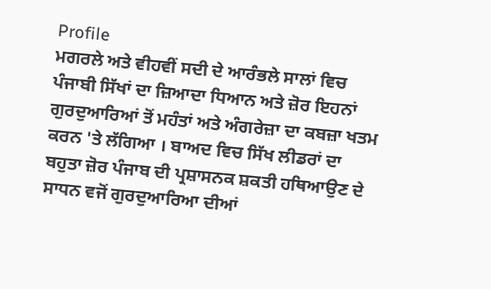Profile
ਮਗਰਲੇ ਅਤੇ ਵੀਹਵੀਂ ਸਦੀ ਦੇ ਆਰੰਭਲੇ ਸਾਲਾਂ ਵਿਚ ਪੰਜਾਬੀ ਸਿੱਖਾਂ ਦਾ ਜ਼ਿਆਦਾ ਧਿਆਨ ਅਤੇ ਜ਼ੋਰ ਇਹਨਾਂ ਗੁਰਦੁਆਰਿਆਂ ਤੋਂ ਮਹੰਤਾਂ ਅਤੇ ਅੰਗਰੇਜ਼ਾ ਦਾ ਕਬਜ਼ਾ ਖਤਮ ਕਰਨ 'ਤੇ ਲੱਗਿਆ । ਬਾਅਦ ਵਿਚ ਸਿੱਖ ਲੀਡਰਾਂ ਦਾ ਬਹੁਤਾ ਜ਼ੋਰ ਪੰਜਾਬ ਦੀ ਪ੍ਰਸ਼ਾਸਨਕ ਸ਼ਕਤੀ ਹਥਿਆਉਣ ਦੇ ਸਾਧਨ ਵਜੋਂ ਗੁਰਦੁਆਰਿਆ ਦੀਆਂ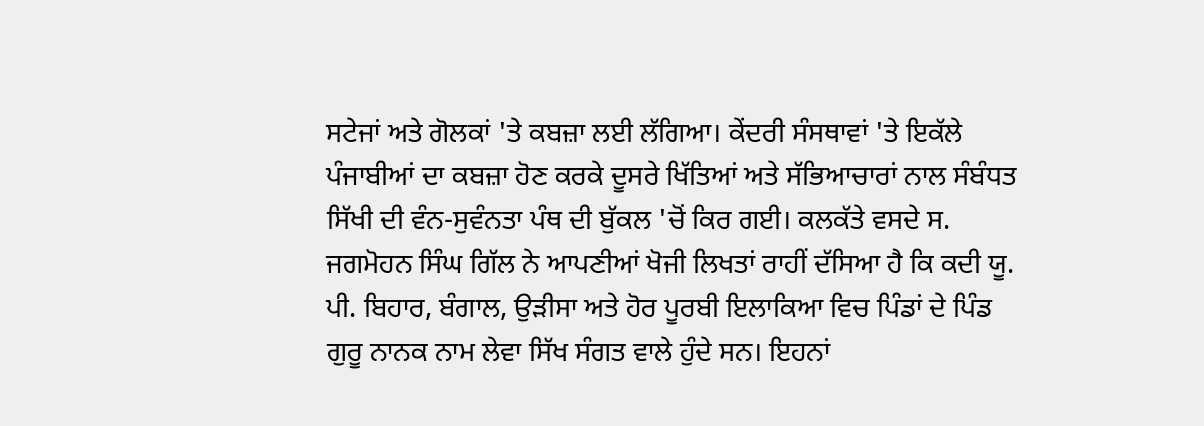ਸਟੇਜਾਂ ਅਤੇ ਗੋਲਕਾਂ 'ਤੇ ਕਬਜ਼ਾ ਲਈ ਲੱਗਿਆ। ਕੇਂਦਰੀ ਸੰਸਥਾਵਾਂ 'ਤੇ ਇਕੱਲੇ ਪੰਜਾਬੀਆਂ ਦਾ ਕਬਜ਼ਾ ਹੋਣ ਕਰਕੇ ਦੂਸਰੇ ਖਿੱਤਿਆਂ ਅਤੇ ਸੱਭਿਆਚਾਰਾਂ ਨਾਲ ਸੰਬੰਧਤ ਸਿੱਖੀ ਦੀ ਵੰਨ-ਸੁਵੰਨਤਾ ਪੰਥ ਦੀ ਬੁੱਕਲ 'ਚੋਂ ਕਿਰ ਗਈ। ਕਲਕੱਤੇ ਵਸਦੇ ਸ. ਜਗਮੋਹਨ ਸਿੰਘ ਗਿੱਲ ਨੇ ਆਪਣੀਆਂ ਖੋਜੀ ਲਿਖਤਾਂ ਰਾਹੀਂ ਦੱਸਿਆ ਹੈ ਕਿ ਕਦੀ ਯੂ. ਪੀ. ਬਿਹਾਰ, ਬੰਗਾਲ, ਉੜੀਸਾ ਅਤੇ ਹੋਰ ਪੂਰਬੀ ਇਲਾਕਿਆ ਵਿਚ ਪਿੰਡਾਂ ਦੇ ਪਿੰਡ ਗੁਰੂ ਨਾਨਕ ਨਾਮ ਲੇਵਾ ਸਿੱਖ ਸੰਗਤ ਵਾਲੇ ਹੁੰਦੇ ਸਨ। ਇਹਨਾਂ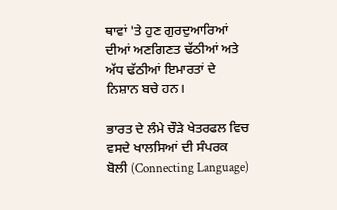ਥਾਵਾਂ 'ਤੇ ਹੁਣ ਗੁਰਦੁਆਰਿਆਂ ਦੀਆਂ ਅਣਗਿਣਤ ਢੱਠੀਆਂ ਅਤੇ ਅੱਧ ਢੱਠੀਆਂ ਇਮਾਰਤਾਂ ਦੇ ਨਿਸ਼ਾਨ ਬਚੇ ਹਨ।

ਭਾਰਤ ਦੇ ਲੰਮੇ ਚੌੜੇ ਖੇਤਰਫਲ ਵਿਚ ਵਸਦੇ ਖਾਲਸਿਆਂ ਦੀ ਸੰਪਰਕ ਬੋਲੀ (Connecting Language)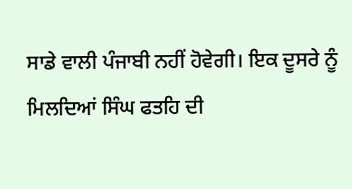ਸਾਡੇ ਵਾਲੀ ਪੰਜਾਬੀ ਨਹੀਂ ਹੋਵੇਗੀ। ਇਕ ਦੂਸਰੇ ਨੂੰ ਮਿਲਦਿਆਂ ਸਿੰਘ ਫਤਹਿ ਦੀ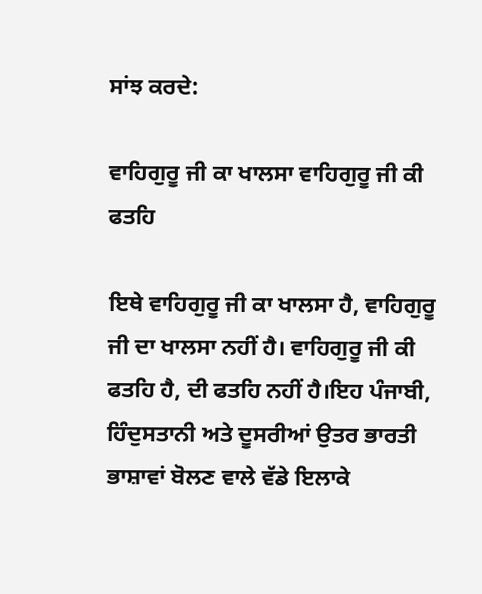ਸਾਂਝ ਕਰਦੇ:

ਵਾਹਿਗੁਰੂ ਜੀ ਕਾ ਖਾਲਸਾ ਵਾਹਿਗੁਰੂ ਜੀ ਕੀ ਫਤਹਿ

ਇਥੇ ਵਾਹਿਗੁਰੂ ਜੀ ਕਾ ਖਾਲਸਾ ਹੈ, ਵਾਹਿਗੁਰੂ ਜੀ ਦਾ ਖਾਲਸਾ ਨਹੀਂ ਹੈ। ਵਾਹਿਗੁਰੂ ਜੀ ਕੀ ਫਤਹਿ ਹੈ, ਦੀ ਫਤਹਿ ਨਹੀਂ ਹੈ।ਇਹ ਪੰਜਾਬੀ, ਹਿੰਦੁਸਤਾਨੀ ਅਤੇ ਦੂਸਰੀਆਂ ਉਤਰ ਭਾਰਤੀ ਭਾਸ਼ਾਵਾਂ ਬੋਲਣ ਵਾਲੇ ਵੱਡੇ ਇਲਾਕੇ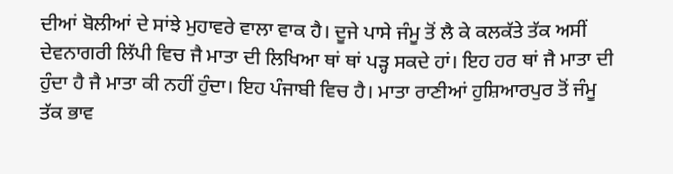ਦੀਆਂ ਬੋਲੀਆਂ ਦੇ ਸਾਂਝੇ ਮੁਹਾਵਰੇ ਵਾਲਾ ਵਾਕ ਹੈ। ਦੂਜੇ ਪਾਸੇ ਜੰਮੂ ਤੋਂ ਲੈ ਕੇ ਕਲਕੱਤੇ ਤੱਕ ਅਸੀਂ ਦੇਵਨਾਗਰੀ ਲਿੱਪੀ ਵਿਚ ਜੈ ਮਾਤਾ ਦੀ ਲਿਖਿਆ ਥਾਂ ਥਾਂ ਪੜ੍ਹ ਸਕਦੇ ਹਾਂ। ਇਹ ਹਰ ਥਾਂ ਜੈ ਮਾਤਾ ਦੀ ਹੁੰਦਾ ਹੈ ਜੈ ਮਾਤਾ ਕੀ ਨਹੀਂ ਹੁੰਦਾ। ਇਹ ਪੰਜਾਬੀ ਵਿਚ ਹੈ। ਮਾਤਾ ਰਾਣੀਆਂ ਹੁਸ਼ਿਆਰਪੁਰ ਤੋਂ ਜੰਮੂ ਤੱਕ ਭਾਵ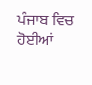ਪੰਜਾਬ ਵਿਚ ਹੋਈਆਂ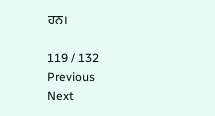ਹਨ।

119 / 132
Previous
Next